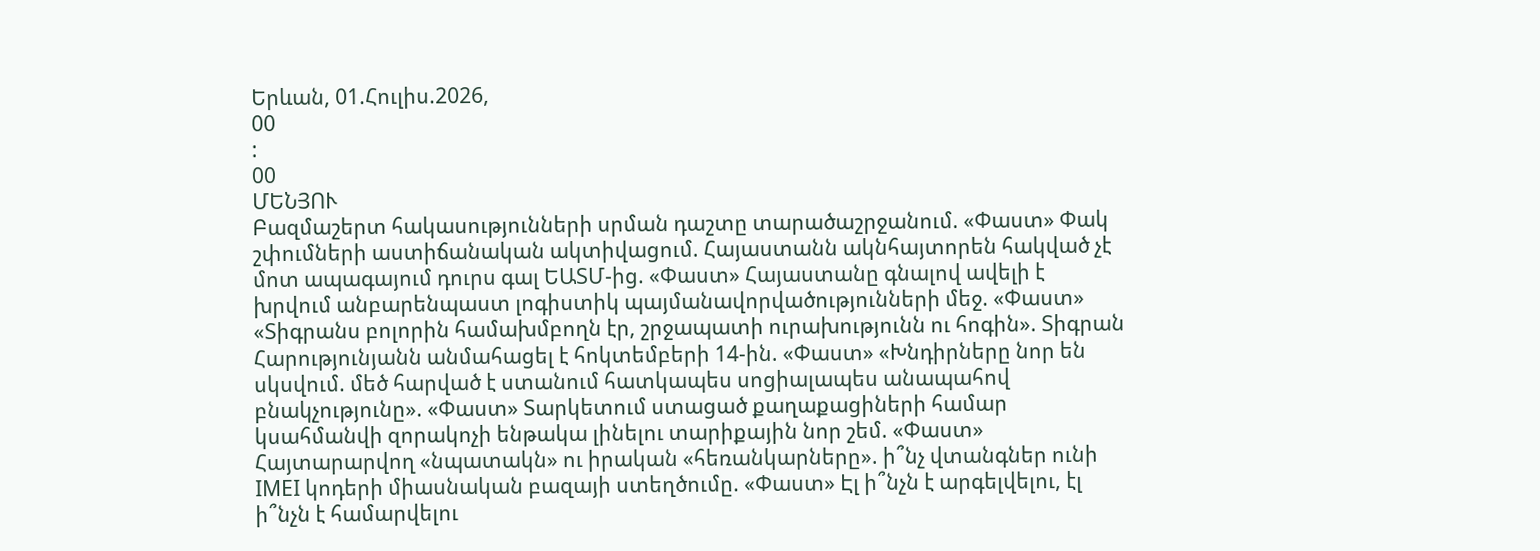Երևան, 01.Հուլիս.2026,
00
:
00
ՄԵՆՅՈՒ
Բազմաշերտ հակասությունների սրման դաշտը տարածաշրջանում. «Փաստ» Փակ շփումների աստիճանական ակտիվացում. Հայաստանն ակնհայտորեն հակված չէ մոտ ապագայում դուրս գալ ԵԱՏՄ-ից. «Փաստ» Հայաստանը գնալով ավելի է խրվում անբարենպաստ լոգիստիկ պայմանավորվածությունների մեջ. «Փաստ» «Տիգրանս բոլորին համախմբողն էր, շրջապատի ուրախությունն ու հոգին». Տիգրան Հարությունյանն անմահացել է հոկտեմբերի 14-ին. «Փաստ» «Խնդիրները նոր են սկսվում. մեծ հարված է ստանում հատկապես սոցիալապես անապահով բնակչությունը». «Փաստ» Տարկետում ստացած քաղաքացիների համար կսահմանվի զորակոչի ենթակա լինելու տարիքային նոր շեմ. «Փաստ» Հայտարարվող «նպատակն» ու իրական «հեռանկարները». ի՞նչ վտանգներ ունի IMEI կոդերի միասնական բազայի ստեղծումը. «Փաստ» Էլ ի՞նչն է արգելվելու, էլ ի՞նչն է համարվելու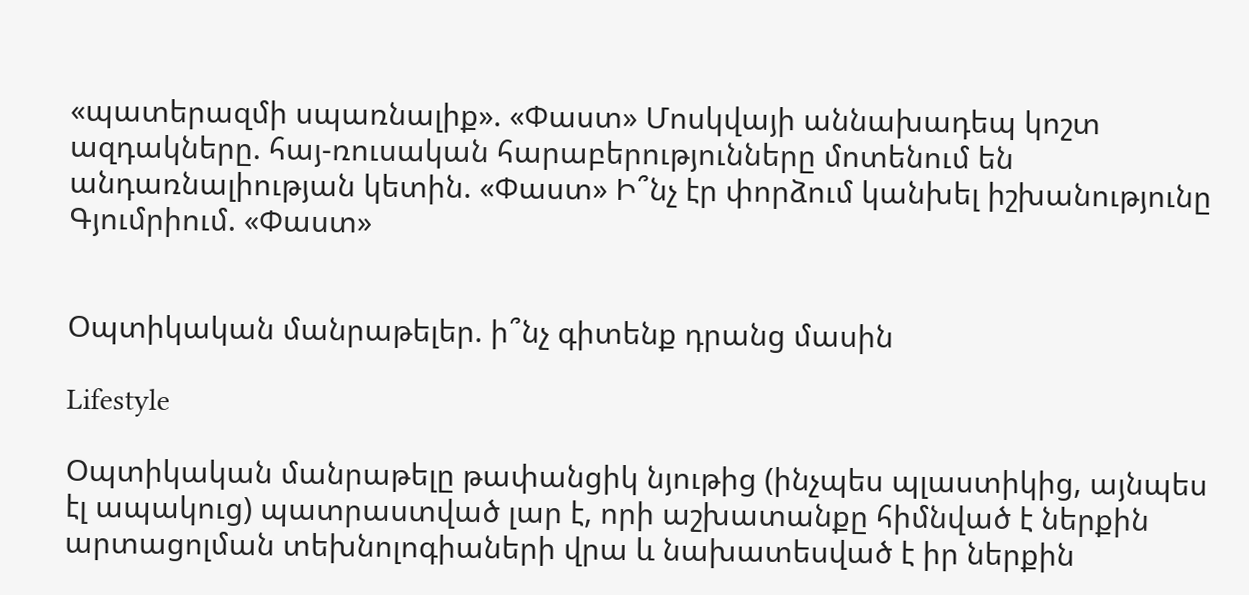«պատերազմի սպառնալիք». «Փաստ» Մոսկվայի աննախադեպ կոշտ ազդակները. հայ-ռուսական հարաբերությունները մոտենում են անդառնալիության կետին. «Փաստ» Ի՞նչ էր փորձում կանխել իշխանությունը Գյումրիում. «Փաստ»


Օպտիկական մանրաթելեր. ի՞նչ գիտենք դրանց մասին

Lifestyle

Օպտիկական մանրաթելը թափանցիկ նյութից (ինչպես պլաստիկից, այնպես էլ ապակուց) պատրաստված լար է, որի աշխատանքը հիմնված է ներքին արտացոլման տեխնոլոգիաների վրա և նախատեսված է իր ներքին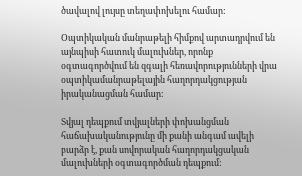ծավալով լույսը տեղափոխելու համար:

Օպտիկական մանրաթելի հիմքով արտադրվում են այնպիսի հատուկ մալուխներ, որոնք օգտագործվում են զգալի հեռավորությունների վրա օպտիկամանրաթելային հաղորդակցության իրականացման համար:

Տվյալ դեպքում տվյալների փոխանցման հաճախականությունը մի քանի անգամ ավելի բարձր է, քան սովորական հաղորդակցական մալուխների օգտագործման դեպքում: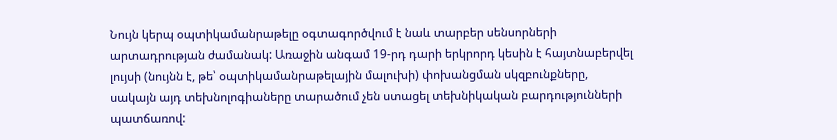Նույն կերպ օպտիկամանրաթելը օգտագործվում է նաև տարբեր սենսորների արտադրության ժամանակ: Առաջին անգամ 19-րդ դարի երկրորդ կեսին է հայտնաբերվել լույսի (նույնն է, թե՝ օպտիկամանրաթելային մալուխի) փոխանցման սկզբունքները, սակայն այդ տեխնոլոգիաները տարածում չեն ստացել տեխնիկական բարդությունների պատճառով: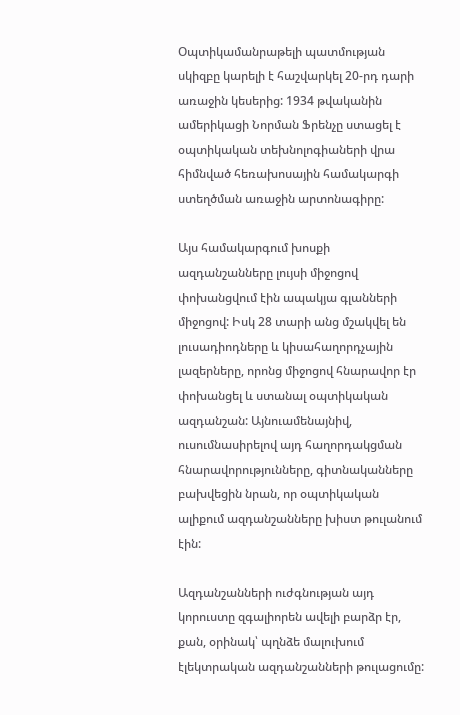Օպտիկամանրաթելի պատմության սկիզբը կարելի է հաշվարկել 20-րդ դարի առաջին կեսերից: 1934 թվականին ամերիկացի Նորման Ֆրենչը ստացել է օպտիկական տեխնոլոգիաների վրա հիմնված հեռախոսային համակարգի ստեղծման առաջին արտոնագիրը:

Այս համակարգում խոսքի ազդանշանները լույսի միջոցով փոխանցվում էին ապակյա գլանների միջոցով: Իսկ 28 տարի անց մշակվել են լուսադիոդները և կիսահաղորդչային լազերները, որոնց միջոցով հնարավոր էր փոխանցել և ստանալ օպտիկական ազդանշան: Այնուամենայնիվ, ուսումնասիրելով այդ հաղորդակցման հնարավորությունները, գիտնականները բախվեցին նրան, որ օպտիկական ալիքում ազդանշանները խիստ թուլանում էին:

Ազդանշանների ուժգնության այդ կորուստը զգալիորեն ավելի բարձր էր, քան, օրինակ՝ պղնձե մալուխում էլեկտրական ազդանշանների թուլացումը: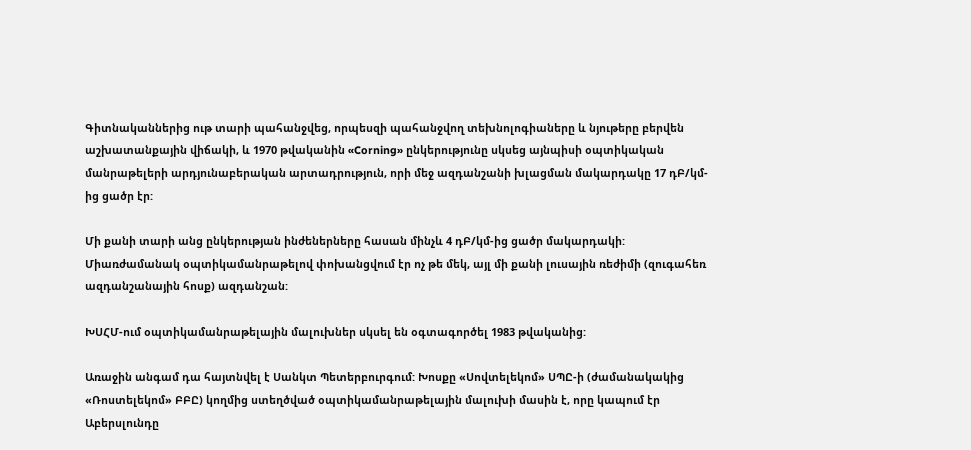Գիտնականներից ութ տարի պահանջվեց, որպեսզի պահանջվող տեխնոլոգիաները և նյութերը բերվեն աշխատանքային վիճակի, և 1970 թվականին «Corning» ընկերությունը սկսեց այնպիսի օպտիկական մանրաթելերի արդյունաբերական արտադրություն, որի մեջ ազդանշանի խլացման մակարդակը 17 դԲ/կմ-ից ցածր էր:

Մի քանի տարի անց ընկերության ինժեներները հասան մինչև 4 դԲ/կմ-ից ցածր մակարդակի: Միառժամանակ օպտիկամանրաթելով փոխանցվում էր ոչ թե մեկ, այլ մի քանի լուսային ռեժիմի (զուգահեռ ազդանշանային հոսք) ազդանշան:

ԽՍՀՄ-ում օպտիկամանրաթելային մալուխներ սկսել են օգտագործել 1983 թվականից:

Առաջին անգամ դա հայտնվել է Սանկտ Պետերբուրգում: Խոսքը «Սովտելեկոմ» ՍՊԸ-ի (ժամանակակից «Ռոստելեկոմ» ԲԲԸ) կողմից ստեղծված օպտիկամանրաթելային մալուխի մասին է, որը կապում էր Աբերսլունդը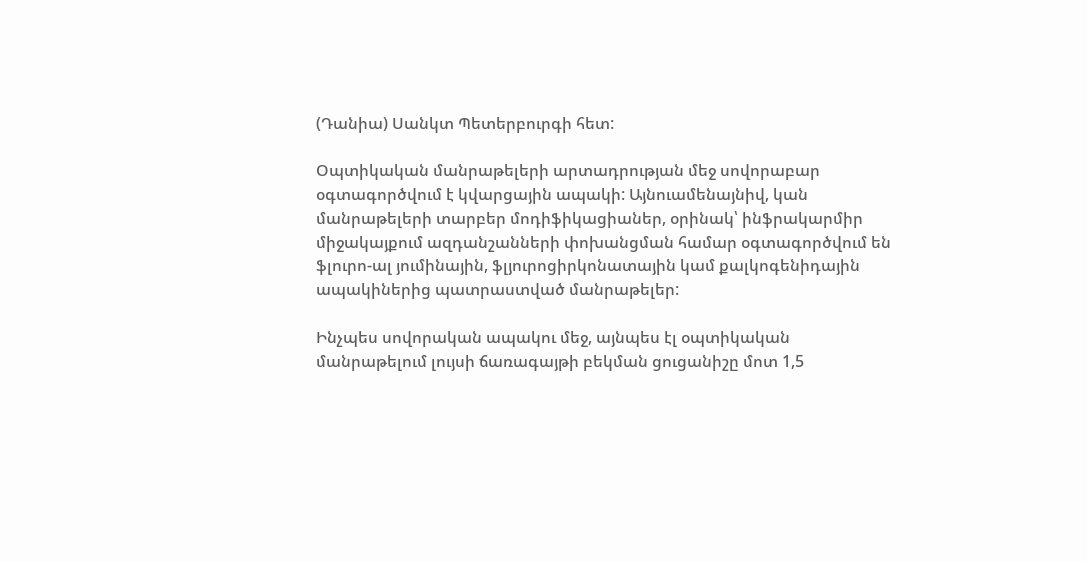(Դանիա) Սանկտ Պետերբուրգի հետ:

Օպտիկական մանրաթելերի արտադրության մեջ սովորաբար օգտագործվում է կվարցային ապակի: Այնուամենայնիվ, կան մանրաթելերի տարբեր մոդիֆիկացիաներ, օրինակ՝ ինֆրակարմիր միջակայքում ազդանշանների փոխանցման համար օգտագործվում են ֆլուրո-ալ յումինային, ֆլյուրոցիրկոնատային կամ քալկոգենիդային ապակիներից պատրաստված մանրաթելեր:

Ինչպես սովորական ապակու մեջ, այնպես էլ օպտիկական մանրաթելում լույսի ճառագայթի բեկման ցուցանիշը մոտ 1,5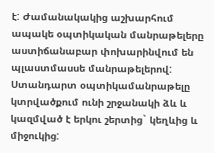է: Ժամանակակից աշխարհում ապակե օպտիկական մանրաթելերը աստիճանաբար փոխարինվում են պլաստմասսե մանրաթելերով: Ստանդարտ օպտիկամանրաթելը կտրվածքում ունի շրջանակի ձև և կազմված է երկու շերտից` կեղևից և միջուկից: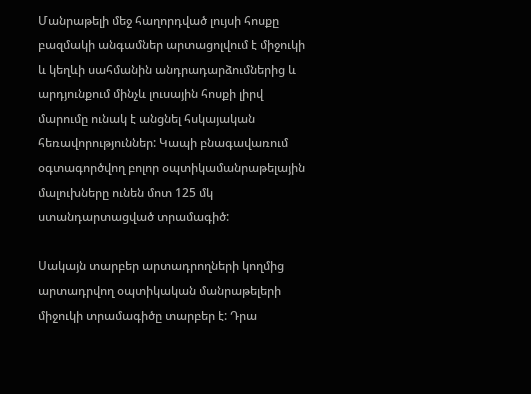Մանրաթելի մեջ հաղորդված լույսի հոսքը բազմակի անգամներ արտացոլվում է միջուկի և կեղևի սահմանին անդրադարձումներից և արդյունքում մինչև լուսային հոսքի լիրվ մարումը ունակ է անցնել հսկայական հեռավորություններ: Կապի բնագավառում օգտագործվող բոլոր օպտիկամանրաթելային մալուխները ունեն մոտ 125 մկ ստանդարտացված տրամագիծ:

Սակայն տարբեր արտադրողների կողմից արտադրվող օպտիկական մանրաթելերի միջուկի տրամագիծը տարբեր է: Դրա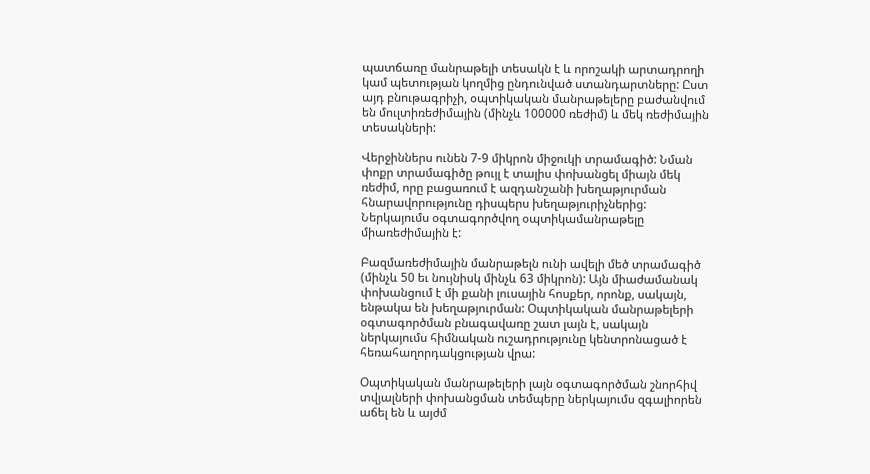պատճառը մանրաթելի տեսակն է և որոշակի արտադրողի կամ պետության կողմից ընդունված ստանդարտները: Ըստ այդ բնութագրիչի, օպտիկական մանրաթելերը բաժանվում են մուլտիռեժիմային (մինչև 100000 ռեժիմ) և մեկ ռեժիմային տեսակների:

Վերջիններս ունեն 7-9 միկրոն միջուկի տրամագիծ: Նման փոքր տրամագիծը թույլ է տալիս փոխանցել միայն մեկ ռեժիմ, որը բացառում է ազդանշանի խեղաթյուրման հնարավորությունը դիսպերս խեղաթյուրիչներից: Ներկայումս օգտագործվող օպտիկամանրաթելը միառեժիմային է:

Բազմառեժիմային մանրաթելն ունի ավելի մեծ տրամագիծ (մինչև 50 եւ նույնիսկ մինչև 63 միկրոն): Այն միաժամանակ փոխանցում է մի քանի լուսային հոսքեր, որոնք, սակայն, ենթակա են խեղաթյուրման: Օպտիկական մանրաթելերի օգտագործման բնագավառը շատ լայն է, սակայն ներկայումս հիմնական ուշադրությունը կենտրոնացած է հեռահաղորդակցության վրա:

Օպտիկական մանրաթելերի լայն օգտագործման շնորհիվ տվյալների փոխանցման տեմպերը ներկայումս զգալիորեն աճել են և այժմ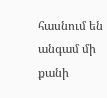հասնում են անգամ մի քանի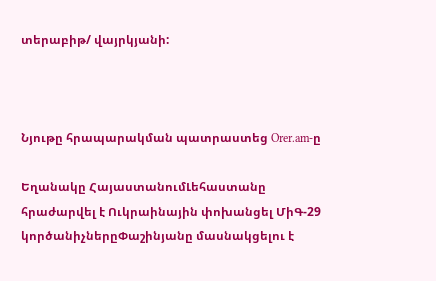տերաբիթ/ վայրկյանի:



Նյութը հրապարակման պատրաստեց Orer.am-ը

Եղանակը ՀայաստանումԼեհաստանը հրաժարվել է Ուկրաինային փոխանցել ՄիԳ-29 կործանիչներըՓաշինյանը մասնակցելու է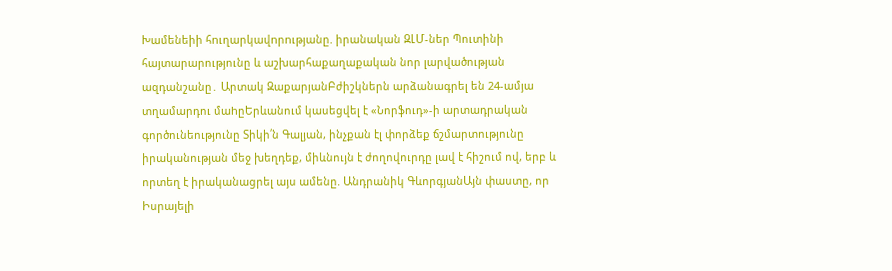Խամենեիի հnւղարկավnրnւթյանը. իրանական ԶԼՄ-ներ Պուտինի հայտարարությունը և աշխարհաքաղաքական նոր լարվածության ազդանշանը․ Արտակ ԶաքարյանԲժիշկներն արձանագրել են 24-ամյա տղամարդու մաhըԵրևանում կասեցվել է «Նորֆուդ»-ի արտադրական գործունեությունը Տիկի՛ն Գալյան, ինչքան էլ փորձեք ճշմարտությունը իրականության մեջ խեղդեք, միևնույն է ժողովուրդը լավ է հիշում ով, երբ և որտեղ է իրականացրել այս ամենը. Անդրանիկ ԳևորգյանԱյն փաստը, որ Իսրայելի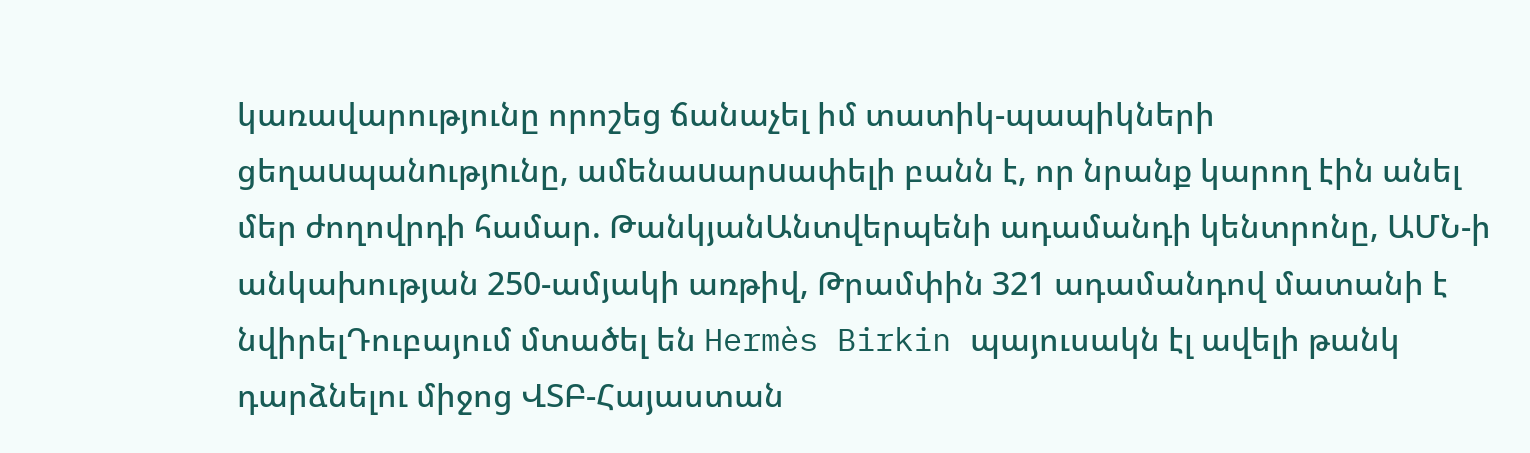կառավարությունը որոշեց ճանաչել իմ տատիկ-պապիկների ցեղաuպանnւթյnւնը, ամենաuարuափելի բանն է, որ նրանք կարող էին անել մեր ժողովրդի համար. ԹանկյանԱնտվերպենի ադամանդի կենտրոնը, ԱՄՆ-ի անկախության 250-ամյակի առթիվ, Թրամփին 321 ադամանդով մատանի է նվիրելԴուբայում մտածել են Hermès Birkin պայուսակն էլ ավելի թանկ դարձնելու միջոց ՎՏԲ-Հայաստան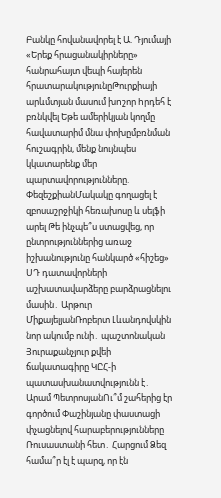Բանկը հովանավորել է Ա. Դյումայի «Երեք հրացանակիրները» հանրահայտ վեպի հայերեն հրատարակությունըԹուրքիայի արևմտյան մասում խnշոր hրդեհ է բռնկվել Եթե ամերիկյան կողմը հավատարիմ մնա փոխըմբռնման հուշագրին, մենք նույնպես կկատարենք մեր պարտավորությունները. ՓեզեշքիանՄակակը գողացել է զբոսաշրջիկի հեռախոսը և սելֆի արել Թե ինչպե՞ս ստացվեց, որ ընտրություններից առաջ իշխանությունը հանկարծ «հիշեց» ՍԴ դատավորների աշխատավարձերը բարձրացնելու մասին․ Արթուր ՄիքայելյանՌոբերտ Լևանդովսկին նոր ակումբ ունի․ պաշտոնական Յուրաքանչյուր քվեի ճակատագիրը ԿԸՀ-ի պատասխանատվությունն է․ Արամ ՊետրոսյանՈւ՞մ շահերից էր գործում Փաշինյանը փաստացի փչացնելով հարաբերությունները Ռուսաստանի հետ․ Հարցում Ձեզ համա՞ր էլ է պարզ, որ էն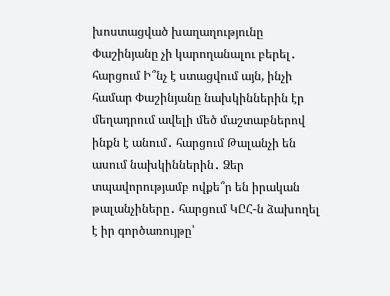խոստացված խաղաղությունը Փաշինյանը չի կարողանալու բերել․ հարցում Ի՞նչ է ստացվում այն, ինչի համար Փաշինյանը նախկիններին էր մեղադրում ավելի մեծ մաշտաբներով ինքն է անում․ հարցում Թալանչի են ասում նախկիններին․ Ձեր տպավորությամբ ովքե՞ր են իրական թալանչիները․ հարցում ԿԸՀ-ն ձախողել է իր գործառույթը՝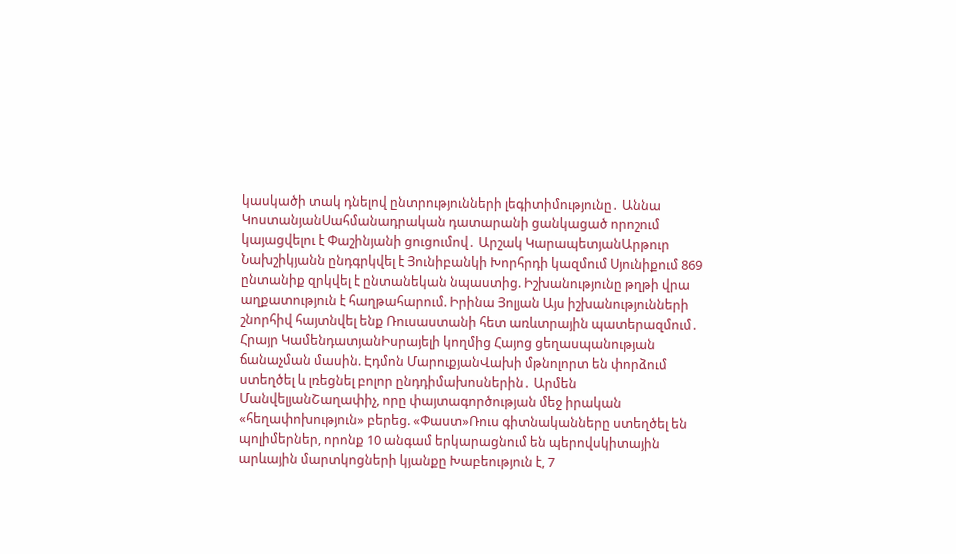կասկածի տակ դնելով ընտրությունների լեգիտիմությունը․ Աննա ԿոստանյանՍահմանադրական դատարանի ցանկացած որոշում կայացվելու է Փաշինյանի ցուցումով․ Արշակ ԿարապետյանԱրթուր Նախշիկյանն ընդգրկվել է Յունիբանկի Խորհրդի կազմում Սյունիքում 869 ընտանիք զրկվել է ընտանեկան նպաստից. Իշխանությունը թղթի վրա աղքատություն է հաղթահարում. Իրինա Յոլյան Այս իշխանությունների շնորհիվ հայտնվել ենք Ռուսաստանի հետ առևտրային պատերազմում․ Հրայր ԿամենդատյանԻսրայելի կողմից Հայոց ցեղասպանության ճանաչման մասին. Էդմոն ՄարուքյանՎախի մթնոլորտ են փորձում ստեղծել և լռեցնել բոլոր ընդդիմախոսներին․ Արմեն ՄանվելյանՇաղափիչ, որը փայտագործության մեջ իրական «հեղափոխություն» բերեց. «Փաստ»Ռուս գիտնականները ստեղծել են պոլիմերներ, որոնք 10 անգամ երկարացնում են պերովսկիտային արևային մարտկոցների կյանքը Խաբեություն է, 7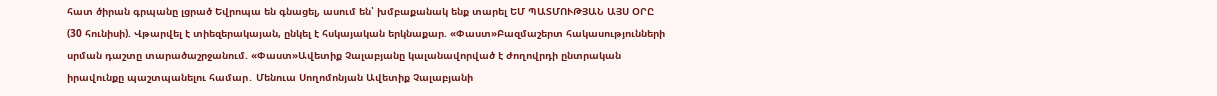հատ ծիրան գրպանը լցրած Եվրոպա են գնացել, ասում են՝ խմբաքանակ ենք տարել ԵՄ ՊԱՏՄՈՒԹՅԱՆ ԱՅՍ ՕՐԸ (30 հունիսի). Վթարվել է տիեզերակայան, ընկել է հսկայական երկնաքար. «Փաստ»Բազմաշերտ հակասությունների սրման դաշտը տարածաշրջանում. «Փաստ»Ավետիք Չալաբյանը կալանավորված է ժողովրդի ընտրական իրավունքը պաշտպանելու համար․ Մենուա Սողոմոնյան Ավետիք Չալաբյանի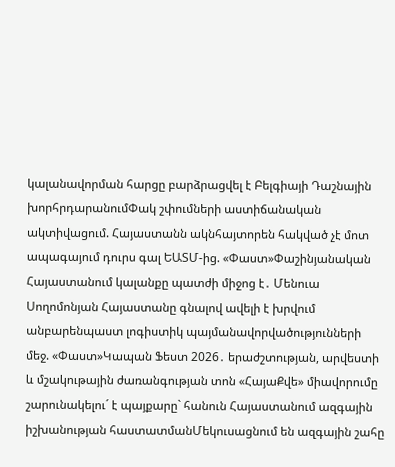կալանավորման հարցը բարձրացվել է Բելգիայի Դաշնային խորհրդարանումՓակ շփումների աստիճանական ակտիվացում. Հայաստանն ակնհայտորեն հակված չէ մոտ ապագայում դուրս գալ ԵԱՏՄ-ից. «Փաստ»Փաշինյանական Հայաստանում կալանքը պատժի միջոց է․ Մենուա Սողոմոնյան Հայաստանը գնալով ավելի է խրվում անբարենպաստ լոգիստիկ պայմանավորվածությունների մեջ. «Փաստ»Կապան Ֆեստ 2026․ երաժշտության, արվեստի և մշակութային ժառանգության տոն «ՀայաՔվե» միավորումը շարունակելու´ է պայքարը` հանուն Հայաստանում ազգային իշխանության հաստատմանՄեկուսացնում են ազգային շահը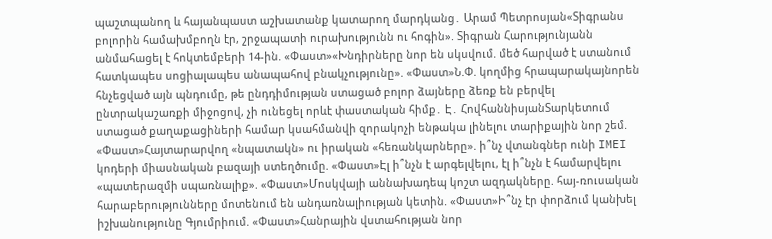պաշտպանող և հայանպաստ աշխատանք կատարող մարդկանց․ Արամ Պետրոսյան«Տիգրանս բոլորին համախմբողն էր, շրջապատի ուրախությունն ու հոգին». Տիգրան Հարությունյանն անմահացել է հոկտեմբերի 14-ին. «Փաստ»«Խնդիրները նոր են սկսվում. մեծ հարված է ստանում հատկապես սոցիալապես անապահով բնակչությունը». «Փաստ»Ն.Փ. կողմից հրապարակայնորեն հնչեցված այն պնդումը, թե ընդդիմության ստացած բոլոր ձայները ձեռք են բերվել ընտրակաշառքի միջոցով, չի ունեցել որևէ փաստական հիմք․ Է․ ՀովհաննիսյանՏարկետում ստացած քաղաքացիների համար կսահմանվի զորակոչի ենթակա լինելու տարիքային նոր շեմ. «Փաստ»Հայտարարվող «նպատակն» ու իրական «հեռանկարները». ի՞նչ վտանգներ ունի IMEI կոդերի միասնական բազայի ստեղծումը. «Փաստ»Էլ ի՞նչն է արգելվելու, էլ ի՞նչն է համարվելու «պատերազմի սպառնալիք». «Փաստ»Մոսկվայի աննախադեպ կոշտ ազդակները. հայ-ռուսական հարաբերությունները մոտենում են անդառնալիության կետին. «Փաստ»Ի՞նչ էր փորձում կանխել իշխանությունը Գյումրիում. «Փաստ»Հանրային վստահության նոր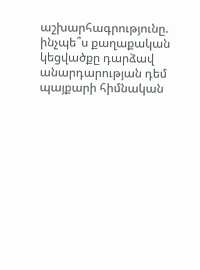աշխարհագրությունը. ինչպե՞ս քաղաքական կեցվածքը դարձավ անարդարության դեմ պայքարի հիմնական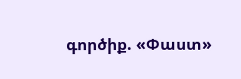գործիք. «Փաստ»